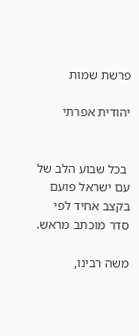פרשת שמות

יהודית אפרתי


 בכל שבוע הלב של עם ישראל פועם בקצב אחיד לפי סדר מוכתב מראש.

משה רבינו,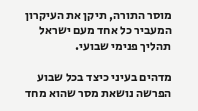מוסר התורה, תיקן את העיקרון המעביר כל אחד מעם ישראל תהליך פנימי שבועי.

מדהים בעיני כיצד בכל שבוע הפרשה נושאת מסר שהוא מחד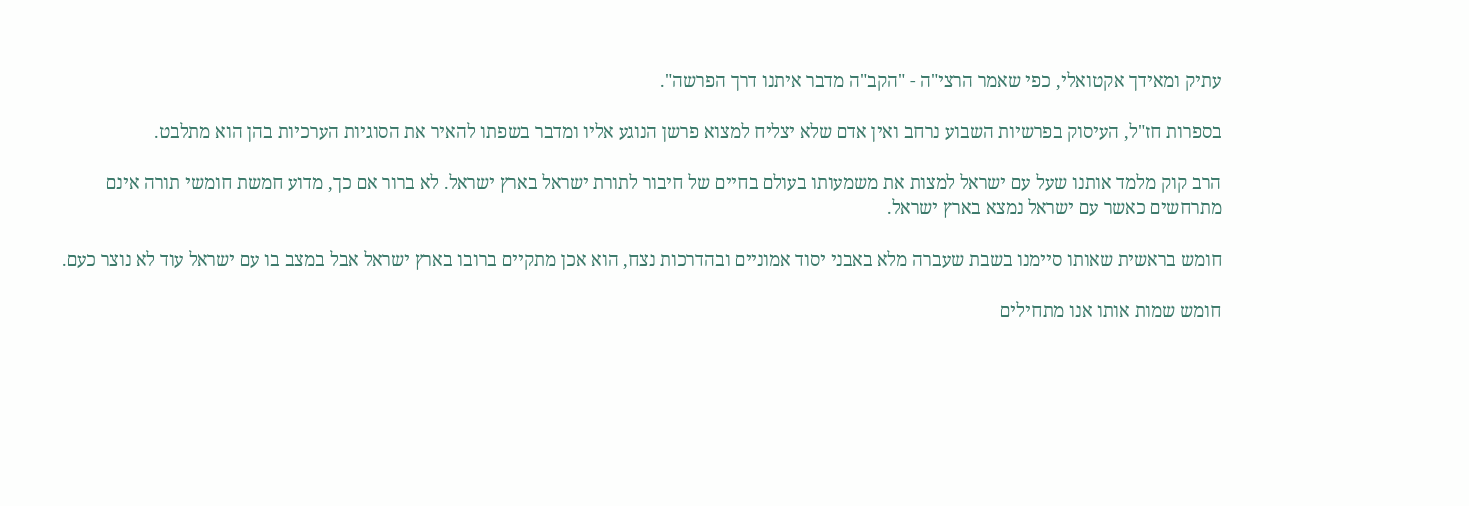עתיק ומאידך אקטואלי, כפי שאמר הרצי"ה - "הקב"ה מדבר איתנו דרך הפרשה".

בספרות חז"ל, העיסוק בפרשיות השבוע נרחב ואין אדם שלא יצליח למצוא פרשן הנוגע אליו ומדבר בשפתו להאיר את הסוגיות הערכיות בהן הוא מתלבט.

הרב קוק מלמד אותנו שעל עם ישראל למצות את משמעותו בעולם בחיים של חיבור לתורת ישראל בארץ ישראל. לא ברור אם כך, מדוע חמשת חומשי תורה אינם מתרחשים כאשר עם ישראל נמצא בארץ ישראל.

חומש בראשית שאותו סיימנו בשבת שעברה מלא באבני יסוד אמוניים ובהדרכות נצח, הוא אכן מתקיים ברובו בארץ ישראל אבל במצב בו עם ישראל עוד לא נוצר כעם.

חומש שמות אותו אנו מתחילים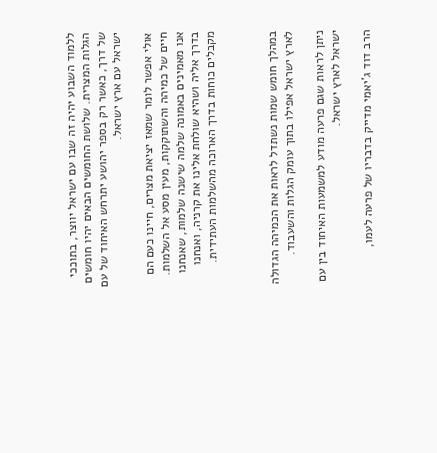ללמוד השבוע יהיה זה שבו עם ישראל יווצר, בתוככי הגלות המצרית. שלושת החומשים הבאים יהיו חומשים של דרך, כאשר רק בספר יהושע יתרחש האיחוד של עם ישראל עם ארץ ישראל.

אולי אפשר לומר שמאז יציאת מצרים, חיינו כעם הם חיים של כמיהה והשתוקקות, מעין מסע אל השלמות. אנו מאמינים באמונה שלמה שישנה שלמות, שאנחנו בדרך אליה ושהיא שולחת אלינו את קרניה, ואנחנו מקבלים כוחות בדרך הארוכה מהשלמות העתידית.



במהלך חומש שמות נשתדל לראות את הכמיהה הגדולה לארץ ישראל אפילו בתוך עומק הגלות והשעבוד.

ניתן לראות שגם פרעה מודע למשמעות האיחוד בין עם ישראל לארץ ישראל.

הרב דוד ג'יאמי מדייק בדבריו של פרעה לעמו,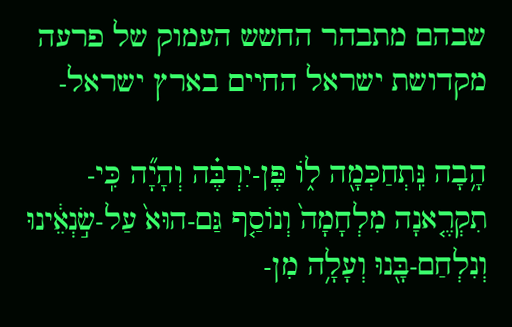שבהם מתבהר החשש העמוק של פרעה מקדושת ישראל החיים בארץ ישראל-

הָ֥בָה נִּֽתְחַכְּמָ֖ה ל֑וֹ פֶּן-יִרְבֶּ֗ה וְהָיָ֞ה כִּֽי-תִקְרֶ֤אנָה מִלְחָמָה֙ וְנוֹסַ֤ף גַּם-הוּא֙ עַל-שׂ֣נְאֵ֔ינוּ וְנִלְחַם-בָּ֖נוּ וְעָלָ֥ה מִן-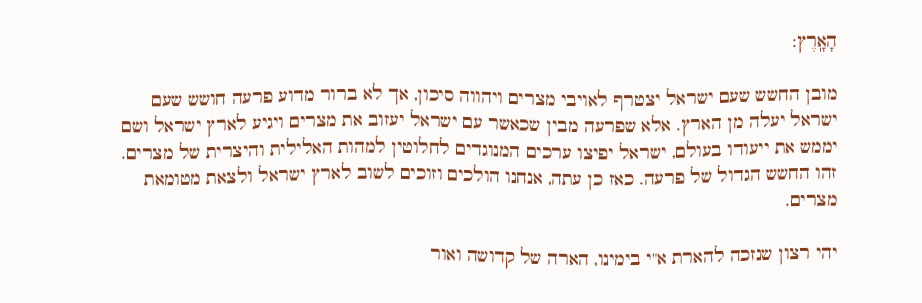הָאָֽרֶץ:

מובן החשש שעם ישראל יצטרף לאויבי מצרים ויהווה סיכון, אך לא ברור מדוע פרעה חושש שעם ישראל יעלה מן הארץ. אלא שפרעה מבין שכאשר עם ישראל יעזוב את מצרים ויגיע לארץ ישראל ושם יממש את ייעודו בעולם, ישראל יפיצו ערכים המנוגדים לחלוטין למהות האלילית והיצרית של מצרים. זהו החשש הגדול של פרעה. כאז כן עתה, אנחנו הולכים וזוכים לשוב לארץ ישראל ולצאת מטומאת מצרים.

יהי רצון שנזכה להארת א"י בימינו, הארה של קדושה ואור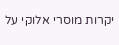יקרות מוסרי אלוקי על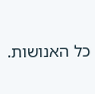כל האנושות.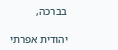בברכה,

יהודית אפרתי